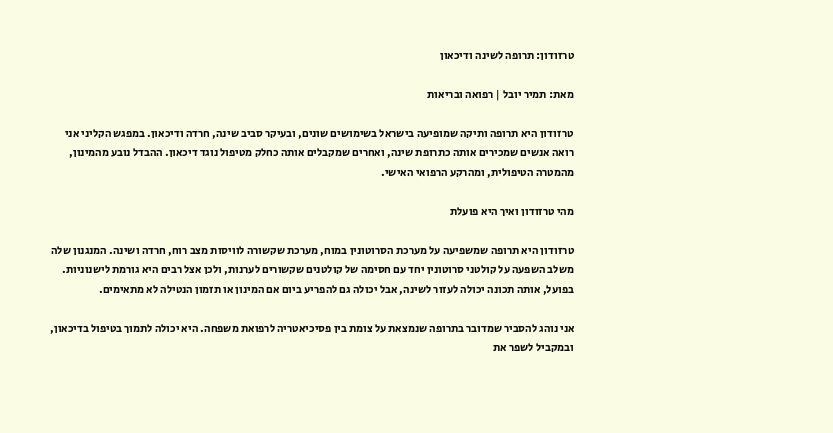טרזודון: תרופה לשינה ודיכאון

מאת: תמיר יובל | רפואה ובריאות

טרזודון היא תרופה ותיקה שמופיעה בישראל בשימושים שונים, ובעיקר סביב שינה, חרדה ודיכאון. במפגש הקליני אני רואה אנשים שמכירים אותה כתרופת שינה, ואחרים שמקבלים אותה כחלק מטיפול נוגד דיכאון. ההבדל נובע מהמינון, מהמטרה הטיפולית, ומהרקע הרפואי האישי.

מהי טרזודון ואיך היא פועלת

טרזודון היא תרופה שמשפיעה על מערכת הסרוטונין במוח, מערכת שקשורה לוויסות מצב רוח, חרדה ושינה. המנגנון שלה משלב השפעה על קולטני סרוטונין יחד עם חסימה של קולטנים שקשורים לערנות, ולכן אצל רבים היא גורמת לישנוניות. בפועל, אותה תכונה יכולה לעזור לשינה, אבל יכולה גם להפריע ביום אם המינון או תזמון הנטילה לא מתאימים.

אני נוהג להסביר שמדובר בתרופה שנמצאת על צומת בין פסיכיאטריה לרפואת משפחה. היא יכולה לתמוך בטיפול בדיכאון, ובמקביל לשפר את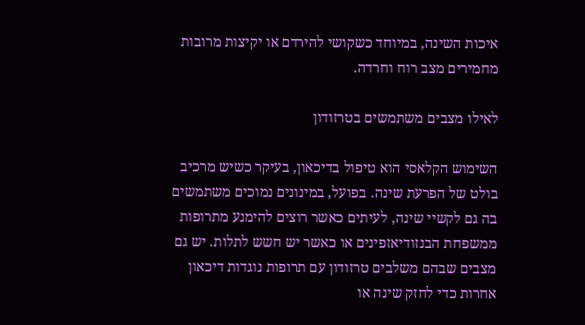איכות השינה, במיוחד כשקושי להירדם או יקיצות מרובות מחמירים מצב רוח וחרדה.

לאילו מצבים משתמשים בטרזודון

השימוש הקלאסי הוא טיפול בדיכאון, בעיקר כשיש מרכיב בולט של הפרעת שינה. בפועל, במינונים נמוכים משתמשים בה גם לקשיי שינה, לעיתים כאשר רוצים להימנע מתרופות ממשפחת הבנזודיאזפינים או כאשר יש חשש לתלות. יש גם מצבים שבהם משלבים טרזודון עם תרופות נוגדות דיכאון אחרות כדי לחזק שינה או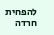להפחית חרדה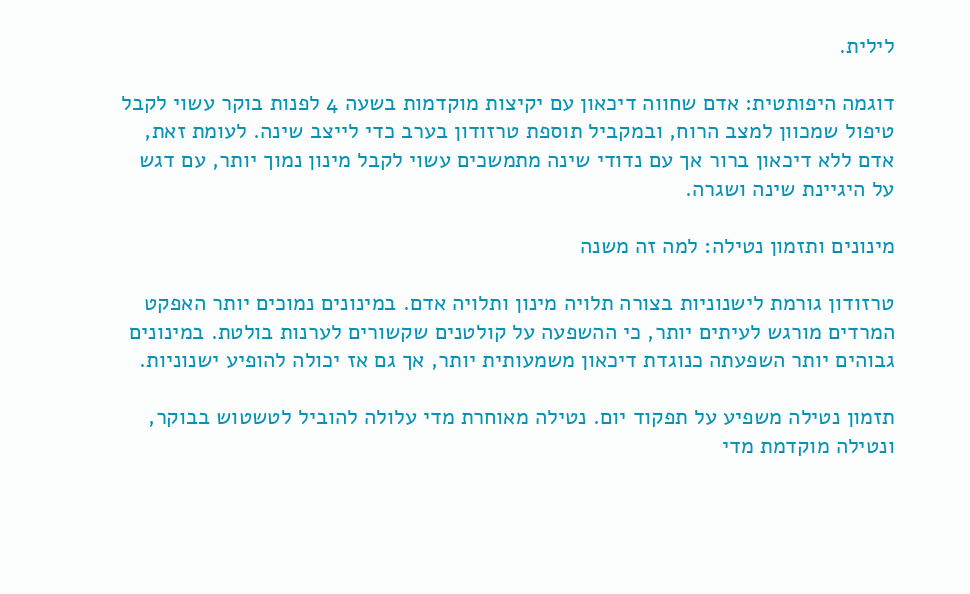לילית.

דוגמה היפותטית: אדם שחווה דיכאון עם יקיצות מוקדמות בשעה 4 לפנות בוקר עשוי לקבל טיפול שמכוון למצב הרוח, ובמקביל תוספת טרזודון בערב כדי לייצב שינה. לעומת זאת, אדם ללא דיכאון ברור אך עם נדודי שינה מתמשכים עשוי לקבל מינון נמוך יותר, עם דגש על היגיינת שינה ושגרה.

מינונים ותזמון נטילה: למה זה משנה

טרזודון גורמת לישנוניות בצורה תלויה מינון ותלויה אדם. במינונים נמוכים יותר האפקט המרדים מורגש לעיתים יותר, כי ההשפעה על קולטנים שקשורים לערנות בולטת. במינונים גבוהים יותר השפעתה כנוגדת דיכאון משמעותית יותר, אך גם אז יכולה להופיע ישנוניות.

תזמון נטילה משפיע על תפקוד יום. נטילה מאוחרת מדי עלולה להוביל לטשטוש בבוקר, ונטילה מוקדמת מדי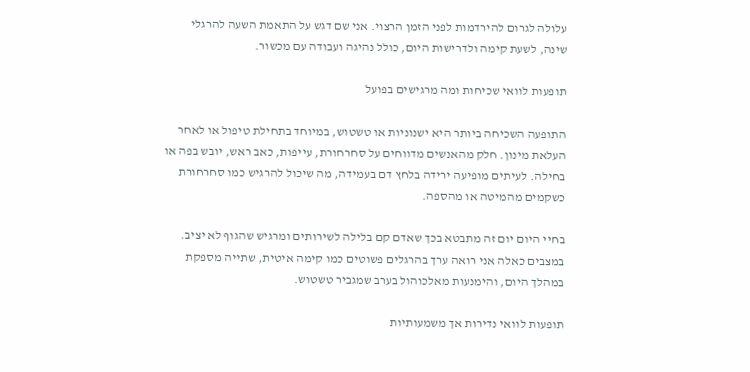עלולה לגרום להירדמות לפני הזמן הרצוי. אני שם דגש על התאמת השעה להרגלי שינה, לשעת קימה ולדרישות היום, כולל נהיגה ועבודה עם מכשור.

תופעות לוואי שכיחות ומה מרגישים בפועל

התופעה השכיחה ביותר היא ישנוניות או טשטוש, במיוחד בתחילת טיפול או לאחר העלאת מינון. חלק מהאנשים מדווחים על סחרחורת, עייפות, כאב ראש, יובש בפה או בחילה. לעיתים מופיעה ירידה בלחץ דם בעמידה, מה שיכול להרגיש כמו סחרחורת כשקמים מהמיטה או מהספה.

בחיי היום יום זה מתבטא בכך שאדם קם בלילה לשירותים ומרגיש שהגוף לא יציב. במצבים כאלה אני רואה ערך בהרגלים פשוטים כמו קימה איטית, שתייה מספקת במהלך היום, והימנעות מאלכוהול בערב שמגביר טשטוש.

תופעות לוואי נדירות אך משמעותיות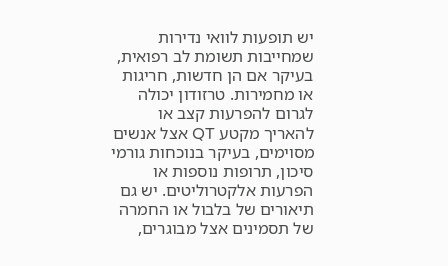יש תופעות לוואי נדירות שמחייבות תשומת לב רפואית, בעיקר אם הן חדשות, חריגות או מחמירות. טרזודון יכולה לגרום להפרעות קצב או להאריך מקטע QT אצל אנשים מסוימים, בעיקר בנוכחות גורמי סיכון, תרופות נוספות או הפרעות אלקטרוליטים. יש גם תיאורים של בלבול או החמרה של תסמינים אצל מבוגרים,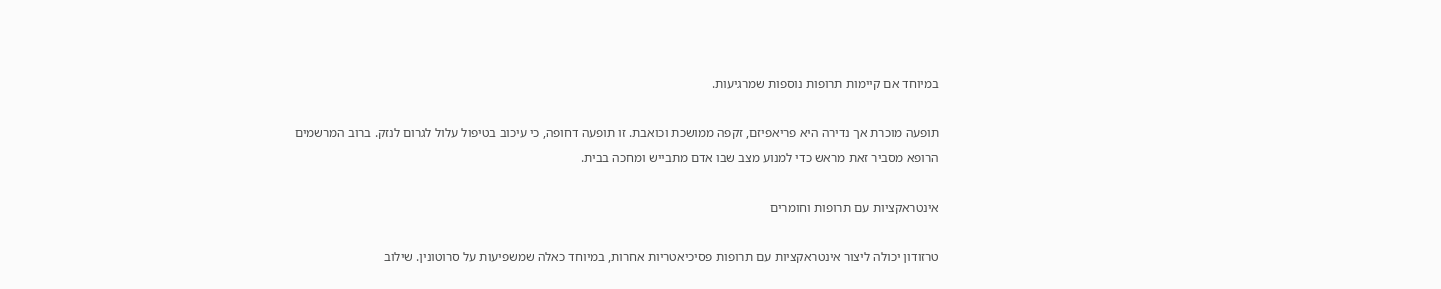במיוחד אם קיימות תרופות נוספות שמרגיעות.

תופעה מוכרת אך נדירה היא פריאפיזם, זקפה ממושכת וכואבת. זו תופעה דחופה, כי עיכוב בטיפול עלול לגרום לנזק. ברוב המרשמים הרופא מסביר זאת מראש כדי למנוע מצב שבו אדם מתבייש ומחכה בבית.

אינטראקציות עם תרופות וחומרים

טרזודון יכולה ליצור אינטראקציות עם תרופות פסיכיאטריות אחרות, במיוחד כאלה שמשפיעות על סרוטונין. שילוב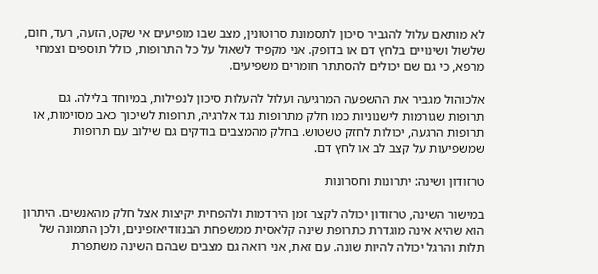לא מותאם עלול להגביר סיכון לתסמונת סרוטונין, מצב שבו מופיעים אי שקט, הזעה, רעד, חום, שלשול ושינויים בלחץ דם או בדופק. אני מקפיד לשאול על כל התרופות, כולל תוספים וצמחי מרפא, כי גם שם יכולים להסתתר חומרים משפיעים.

אלכוהול מגביר את ההשפעה המרגיעה ועלול להעלות סיכון לנפילות, במיוחד בלילה. גם תרופות שגורמות לישנוניות כמו חלק מתרופות נגד אלרגיה, תרופות לשיכוך כאב מסוימות, או תרופות הרגעה, יכולות לחזק טשטוש. בחלק מהמצבים בודקים גם שילוב עם תרופות שמשפיעות על קצב לב או לחץ דם.

טרזודון ושינה: יתרונות וחסרונות

במישור השינה, טרזודון יכולה לקצר זמן הירדמות ולהפחית יקיצות אצל חלק מהאנשים. היתרון הוא שהיא אינה מוגדרת כתרופת שינה קלאסית ממשפחת הבנזודיאזפינים, ולכן התמונה של תלות והרגל יכולה להיות שונה. עם זאת, אני רואה גם מצבים שבהם השינה משתפרת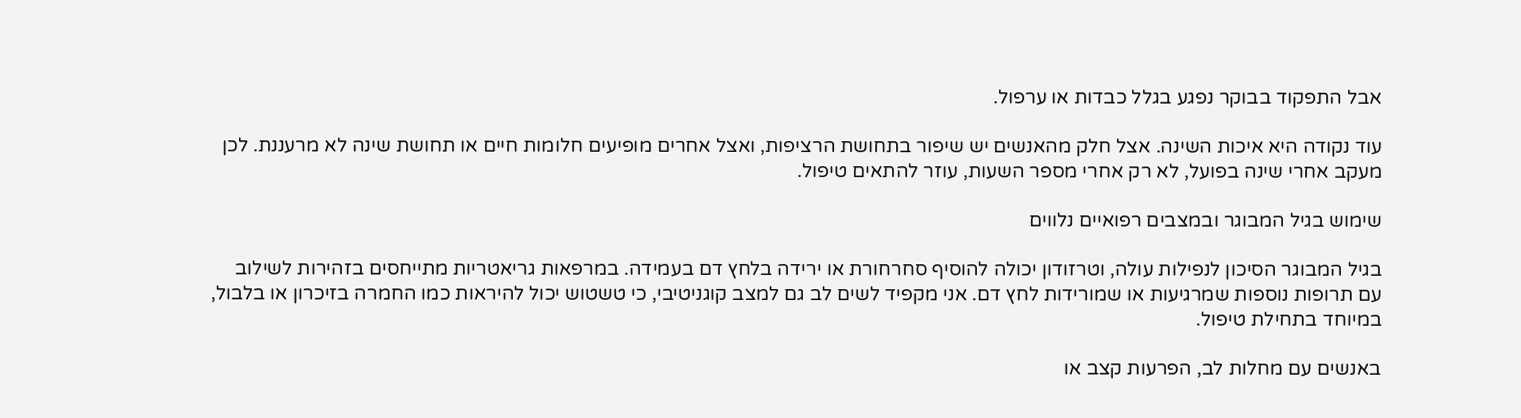אבל התפקוד בבוקר נפגע בגלל כבדות או ערפול.

עוד נקודה היא איכות השינה. אצל חלק מהאנשים יש שיפור בתחושת הרציפות, ואצל אחרים מופיעים חלומות חיים או תחושת שינה לא מרעננת. לכן מעקב אחרי שינה בפועל, לא רק אחרי מספר השעות, עוזר להתאים טיפול.

שימוש בגיל המבוגר ובמצבים רפואיים נלווים

בגיל המבוגר הסיכון לנפילות עולה, וטרזודון יכולה להוסיף סחרחורת או ירידה בלחץ דם בעמידה. במרפאות גריאטריות מתייחסים בזהירות לשילוב עם תרופות נוספות שמרגיעות או שמורידות לחץ דם. אני מקפיד לשים לב גם למצב קוגניטיבי, כי טשטוש יכול להיראות כמו החמרה בזיכרון או בלבול, במיוחד בתחילת טיפול.

באנשים עם מחלות לב, הפרעות קצב או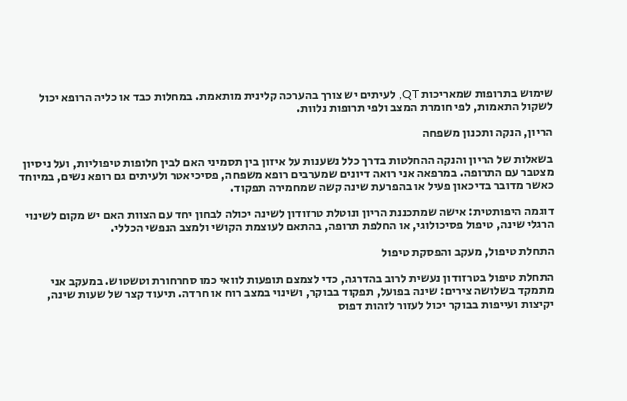שימוש בתרופות שמאריכות QT, לעיתים יש צורך בהערכה קלינית מותאמת. במחלות כבד או כליה הרופא יכול לשקול התאמות, לפי חומרת המצב ולפי תרופות נלוות.

הריון, הנקה ותכנון משפחה

בשאלות של הריון והנקה ההחלטות בדרך כלל נשענות על איזון בין תסמיני האם לבין חלופות טיפוליות, ועל ניסיון מצטבר עם התרופה. במרפאה אני רואה דיונים שמערבים רופא משפחה, פסיכיאטר ולעיתים גם רופא נשים, במיוחד כאשר מדובר בדיכאון פעיל או בהפרעת שינה קשה שמחמירה תפקוד.

דוגמה היפותטית: אישה שמתכננת הריון ונוטלת טרזודון לשינה יכולה לבחון יחד עם הצוות האם יש מקום לשינוי הרגלי שינה, טיפול פסיכולוגי, או החלפת תרופה, בהתאם לעוצמת הקושי ולמצב הנפשי הכללי.

התחלת טיפול, מעקב והפסקת טיפול

התחלת טיפול בטרזודון נעשית לרוב בהדרגה, כדי לצמצם תופעות לוואי כמו סחרחורת וטשטוש. במעקב אני מתמקד בשלושה צירים: שינה בפועל, תפקוד בבוקר, ושינוי במצב רוח או חרדה. תיעוד קצר של שעות שינה, יקיצות ועייפות בבוקר יכול לעזור לזהות דפוס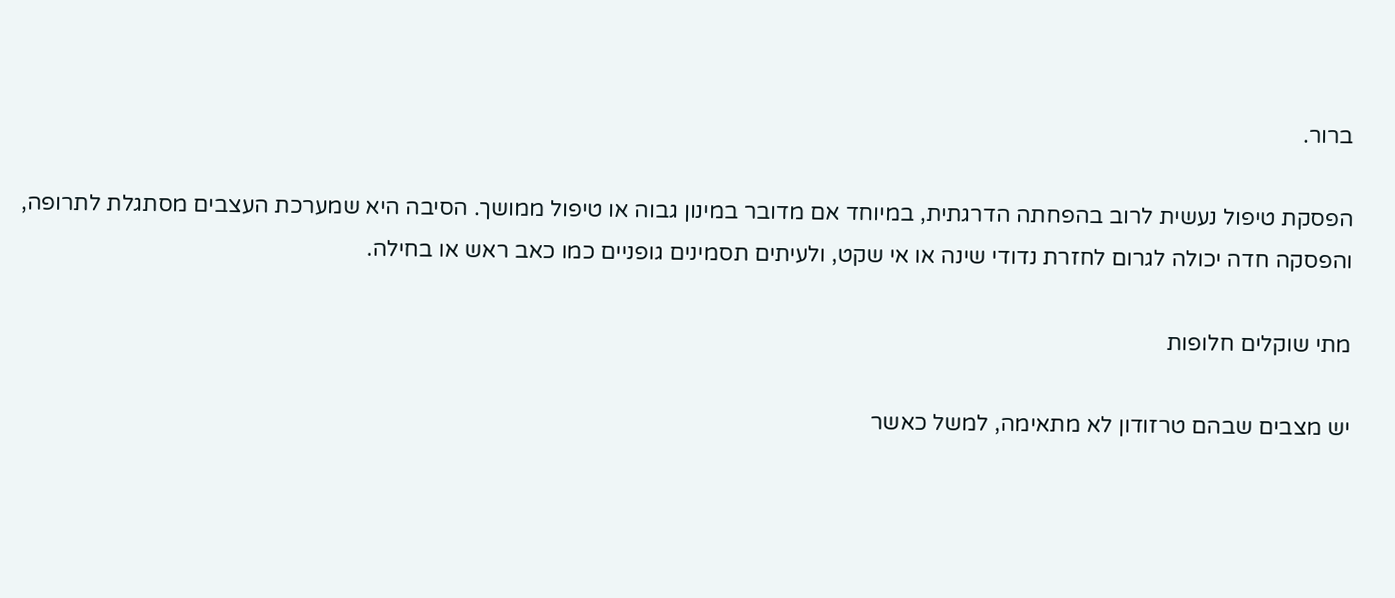ברור.

הפסקת טיפול נעשית לרוב בהפחתה הדרגתית, במיוחד אם מדובר במינון גבוה או טיפול ממושך. הסיבה היא שמערכת העצבים מסתגלת לתרופה, והפסקה חדה יכולה לגרום לחזרת נדודי שינה או אי שקט, ולעיתים תסמינים גופניים כמו כאב ראש או בחילה.

מתי שוקלים חלופות

יש מצבים שבהם טרזודון לא מתאימה, למשל כאשר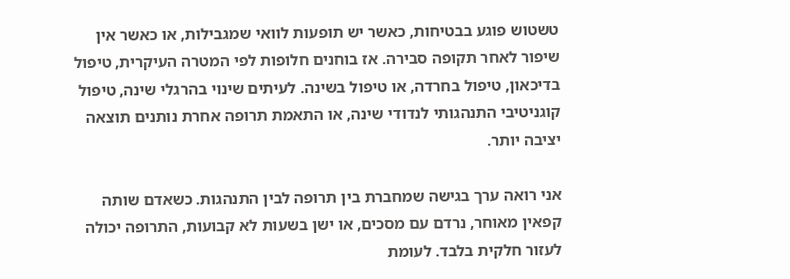טשטוש פוגע בבטיחות, כאשר יש תופעות לוואי שמגבילות, או כאשר אין שיפור לאחר תקופה סבירה. אז בוחנים חלופות לפי המטרה העיקרית, טיפול בדיכאון, טיפול בחרדה, או טיפול בשינה. לעיתים שינוי בהרגלי שינה, טיפול קוגניטיבי התנהגותי לנדודי שינה, או התאמת תרופה אחרת נותנים תוצאה יציבה יותר.

אני רואה ערך בגישה שמחברת בין תרופה לבין התנהגות. כשאדם שותה קפאין מאוחר, נרדם עם מסכים, או ישן בשעות לא קבועות, התרופה יכולה לעזור חלקית בלבד. לעומת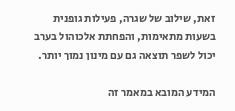זאת, שילוב של שגרה, פעילות גופנית בשעות מתאימות, והפחתת אלכוהול בערב יכול לשפר תוצאה גם עם מינון נמוך יותר.

המידע המובא במאמר זה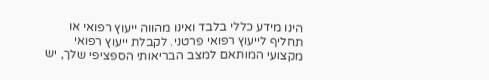הינו מידע כללי בלבד ואינו מהווה ייעוץ רפואי או תחליף לייעוץ רפואי פרטני. לקבלת ייעוץ רפואי מקצועי המותאם למצב הבריאותי הספציפי שלך, יש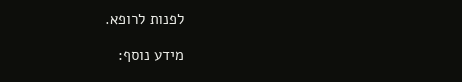לפנות לרופא.

מידע נוסף: